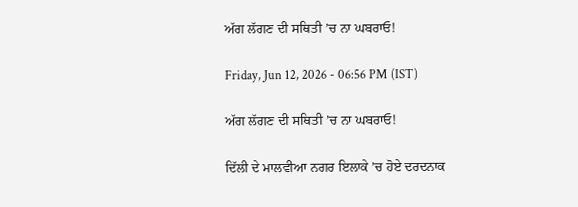ਅੱਗ ਲੱਗਣ ਦੀ ਸਥਿਤੀ ’ਚ ਨਾ ਘਬਰਾਓ!

Friday, Jun 12, 2026 - 06:56 PM (IST)

ਅੱਗ ਲੱਗਣ ਦੀ ਸਥਿਤੀ ’ਚ ਨਾ ਘਬਰਾਓ!

ਦਿੱਲੀ ਦੇ ਮਾਲਵੀਆ ਨਗਰ ਇਲਾਕੇ ’ਚ ਹੋਏ ਦਰਦਨਾਕ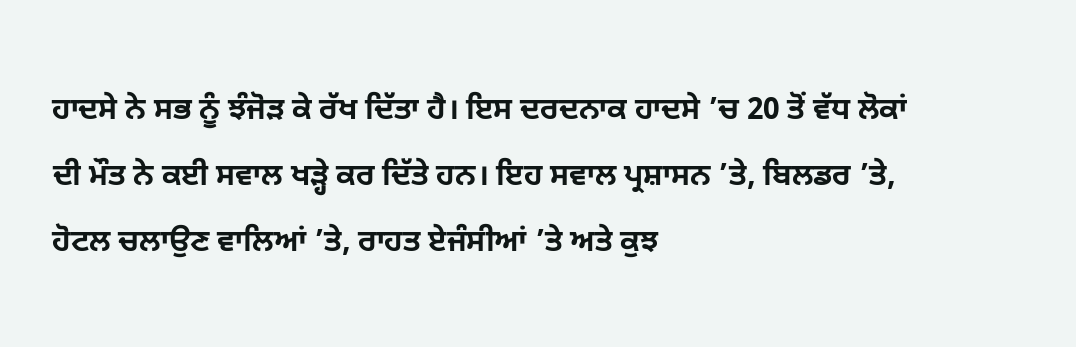ਹਾਦਸੇ ਨੇ ਸਭ ਨੂੰ ਝੰਜੋੜ ਕੇ ਰੱਖ ਦਿੱਤਾ ਹੈ। ਇਸ ਦਰਦਨਾਕ ਹਾਦਸੇ ’ਚ 20 ਤੋਂ ਵੱਧ ਲੋਕਾਂ ਦੀ ਮੌਤ ਨੇ ਕਈ ਸਵਾਲ ਖੜ੍ਹੇ ਕਰ ਦਿੱਤੇ ਹਨ। ਇਹ ਸਵਾਲ ਪ੍ਰਸ਼ਾਸਨ ’ਤੇ, ਬਿਲਡਰ ’ਤੇ, ਹੋਟਲ ਚਲਾਉਣ ਵਾਲਿਆਂ ’ਤੇ, ਰਾਹਤ ਏਜੰਸੀਆਂ ’ਤੇ ਅਤੇ ਕੁਝ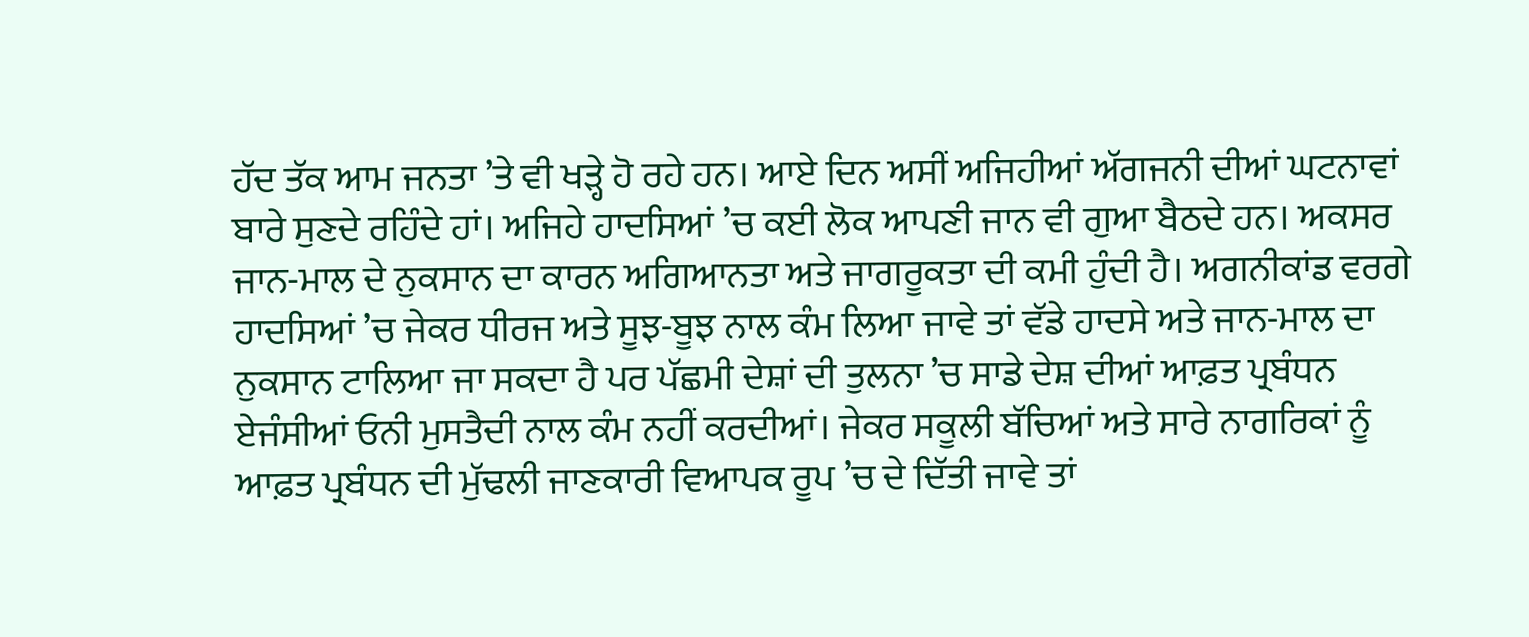ਹੱਦ ਤੱਕ ਆਮ ਜਨਤਾ ’ਤੇ ਵੀ ਖੜ੍ਹੇ ਹੋ ਰਹੇ ਹਨ। ਆਏ ਦਿਨ ਅਸੀਂ ਅਜਿਹੀਆਂ ਅੱਗਜਨੀ ਦੀਆਂ ਘਟਨਾਵਾਂ ਬਾਰੇ ਸੁਣਦੇ ਰਹਿੰਦੇ ਹਾਂ। ਅਜਿਹੇ ਹਾਦਸਿਆਂ ’ਚ ਕਈ ਲੋਕ ਆਪਣੀ ਜਾਨ ਵੀ ਗੁਆ ਬੈਠਦੇ ਹਨ। ਅਕਸਰ ਜਾਨ-ਮਾਲ ਦੇ ਨੁਕਸਾਨ ਦਾ ਕਾਰਨ ਅਗਿਆਨਤਾ ਅਤੇ ਜਾਗਰੂਕਤਾ ਦੀ ਕਮੀ ਹੁੰਦੀ ਹੈ। ਅਗਨੀਕਾਂਡ ਵਰਗੇ ਹਾਦਸਿਆਂ ’ਚ ਜੇਕਰ ਧੀਰਜ ਅਤੇ ਸੂਝ-ਬੂਝ ਨਾਲ ਕੰਮ ਲਿਆ ਜਾਵੇ ਤਾਂ ਵੱਡੇ ਹਾਦਸੇ ਅਤੇ ਜਾਨ-ਮਾਲ ਦਾ ਨੁਕਸਾਨ ਟਾਲਿਆ ਜਾ ਸਕਦਾ ਹੈ ਪਰ ਪੱਛਮੀ ਦੇਸ਼ਾਂ ਦੀ ਤੁਲਨਾ ’ਚ ਸਾਡੇ ਦੇਸ਼ ਦੀਆਂ ਆਫ਼ਤ ਪ੍ਰਬੰਧਨ ਏਜੰਸੀਆਂ ਓਨੀ ਮੁਸਤੈਦੀ ਨਾਲ ਕੰਮ ਨਹੀਂ ਕਰਦੀਆਂ। ਜੇਕਰ ਸਕੂਲੀ ਬੱਚਿਆਂ ਅਤੇ ਸਾਰੇ ਨਾਗਰਿਕਾਂ ਨੂੰ ਆਫ਼ਤ ਪ੍ਰਬੰਧਨ ਦੀ ਮੁੱਢਲੀ ਜਾਣਕਾਰੀ ਵਿਆਪਕ ਰੂਪ ’ਚ ਦੇ ਦਿੱਤੀ ਜਾਵੇ ਤਾਂ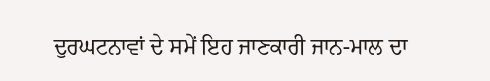ਦੁਰਘਟਨਾਵਾਂ ਦੇ ਸਮੇਂ ਇਹ ਜਾਣਕਾਰੀ ਜਾਨ-ਮਾਲ ਦਾ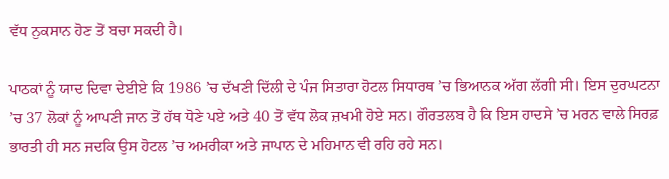ਵੱਧ ਨੁਕਸਾਨ ਹੋਣ ਤੋਂ ਬਚਾ ਸਕਦੀ ਹੈ।

ਪਾਠਕਾਂ ਨੂੰ ਯਾਦ ਦਿਵਾ ਦੇਈਏ ਕਿ 1986 ’ਚ ਦੱਖਣੀ ਦਿੱਲੀ ਦੇ ਪੰਜ ਸਿਤਾਰਾ ਹੋਟਲ ਸਿਧਾਰਥ ’ਚ ਭਿਆਨਕ ਅੱਗ ਲੱਗੀ ਸੀ। ਇਸ ਦੁਰਘਟਨਾ ’ਚ 37 ਲੋਕਾਂ ਨੂੰ ਆਪਣੀ ਜਾਨ ਤੋਂ ਹੱਥ ਧੋਣੇ ਪਏ ਅਤੇ 40 ਤੋਂ ਵੱਧ ਲੋਕ ਜ਼ਖਮੀ ਹੋਏ ਸਨ। ਗੌਰਤਲਬ ਹੈ ਕਿ ਇਸ ਹਾਦਸੇ ’ਚ ਮਰਨ ਵਾਲੇ ਸਿਰਫ਼ ਭਾਰਤੀ ਹੀ ਸਨ ਜਦਕਿ ਉਸ ਹੋਟਲ ’ਚ ਅਮਰੀਕਾ ਅਤੇ ਜਾਪਾਨ ਦੇ ਮਹਿਮਾਨ ਵੀ ਰਹਿ ਰਹੇ ਸਨ।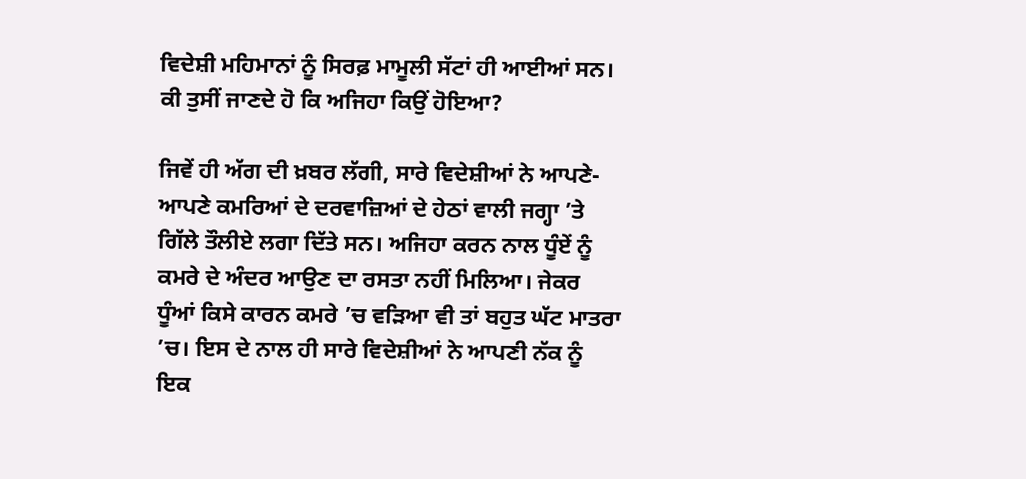ਵਿਦੇਸ਼ੀ ਮਹਿਮਾਨਾਂ ਨੂੰ ਸਿਰਫ਼ ਮਾਮੂਲੀ ਸੱਟਾਂ ਹੀ ਆਈਆਂ ਸਨ। ਕੀ ਤੁਸੀਂ ਜਾਣਦੇ ਹੋ ਕਿ ਅਜਿਹਾ ਕਿਉਂ ਹੋਇਆ?

ਜਿਵੇਂ ਹੀ ਅੱਗ ਦੀ ਖ਼ਬਰ ਲੱਗੀ, ਸਾਰੇ ਵਿਦੇਸ਼ੀਆਂ ਨੇ ਆਪਣੇ-ਆਪਣੇ ਕਮਰਿਆਂ ਦੇ ਦਰਵਾਜ਼ਿਆਂ ਦੇ ਹੇਠਾਂ ਵਾਲੀ ਜਗ੍ਹਾ ’ਤੇ ਗਿੱਲੇ ਤੌਲੀਏ ਲਗਾ ਦਿੱਤੇ ਸਨ। ਅਜਿਹਾ ਕਰਨ ਨਾਲ ਧੂੰਏਂ ਨੂੰ ਕਮਰੇ ਦੇ ਅੰਦਰ ਆਉਣ ਦਾ ਰਸਤਾ ਨਹੀਂ ਮਿਲਿਆ। ਜੇਕਰ ਧੂੰਆਂ ਕਿਸੇ ਕਾਰਨ ਕਮਰੇ ’ਚ ਵੜਿਆ ਵੀ ਤਾਂ ਬਹੁਤ ਘੱਟ ਮਾਤਰਾ ’ਚ। ਇਸ ਦੇ ਨਾਲ ਹੀ ਸਾਰੇ ਵਿਦੇਸ਼ੀਆਂ ਨੇ ਆਪਣੀ ਨੱਕ ਨੂੰ ਇਕ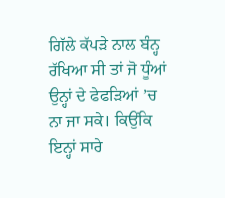ਗਿੱਲੇ ਕੱਪੜੇ ਨਾਲ ਬੰਨ੍ਹ ਰੱਖਿਆ ਸੀ ਤਾਂ ਜੋ ਧੂੰਆਂ ਉਨ੍ਹਾਂ ਦੇ ਫੇਫੜਿਆਂ ’ਚ ਨਾ ਜਾ ਸਕੇ। ਕਿਉਂਕਿ ਇਨ੍ਹਾਂ ਸਾਰੇ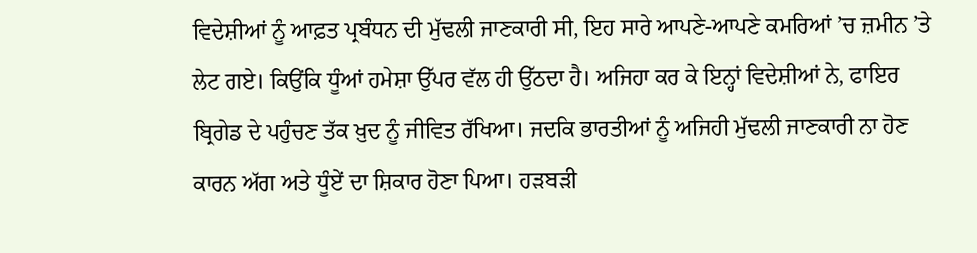ਵਿਦੇਸ਼ੀਆਂ ਨੂੰ ਆਫ਼ਤ ਪ੍ਰਬੰਧਨ ਦੀ ਮੁੱਢਲੀ ਜਾਣਕਾਰੀ ਸੀ, ਇਹ ਸਾਰੇ ਆਪਣੇ-ਆਪਣੇ ਕਮਰਿਆਂ ’ਚ ਜ਼ਮੀਨ ’ਤੇ ਲੇਟ ਗਏ। ਕਿਉਂਕਿ ਧੂੰਆਂ ਹਮੇਸ਼ਾ ਉੱਪਰ ਵੱਲ ਹੀ ਉੱਠਦਾ ਹੈ। ਅਜਿਹਾ ਕਰ ਕੇ ਇਨ੍ਹਾਂ ਵਿਦੇਸ਼ੀਆਂ ਨੇ, ਫਾਇਰ ਬ੍ਰਿਗੇਡ ਦੇ ਪਹੁੰਚਣ ਤੱਕ ਖ਼ੁਦ ਨੂੰ ਜੀਵਿਤ ਰੱਖਿਆ। ਜਦਕਿ ਭਾਰਤੀਆਂ ਨੂੰ ਅਜਿਹੀ ਮੁੱਢਲੀ ਜਾਣਕਾਰੀ ਨਾ ਹੋਣ ਕਾਰਨ ਅੱਗ ਅਤੇ ਧੂੰਏਂ ਦਾ ਸ਼ਿਕਾਰ ਹੋਣਾ ਪਿਆ। ਹੜਬੜੀ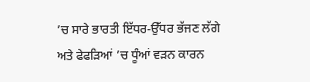’ਚ ਸਾਰੇ ਭਾਰਤੀ ਇੱਧਰ-ਉੱਧਰ ਭੱਜਣ ਲੱਗੇ ਅਤੇ ਫੇਫੜਿਆਂ ’ਚ ਧੂੰਆਂ ਵੜਨ ਕਾਰਨ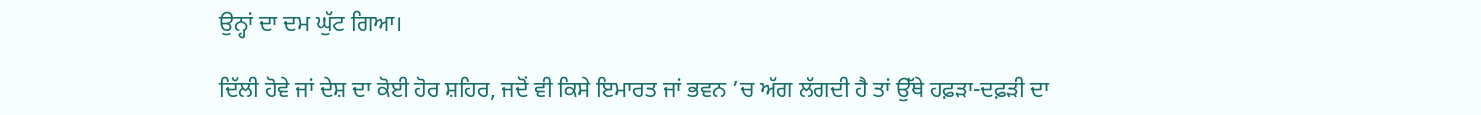ਉਨ੍ਹਾਂ ਦਾ ਦਮ ਘੁੱਟ ਗਿਆ।

ਦਿੱਲੀ ਹੋਵੇ ਜਾਂ ਦੇਸ਼ ਦਾ ਕੋਈ ਹੋਰ ਸ਼ਹਿਰ, ਜਦੋਂ ਵੀ ਕਿਸੇ ਇਮਾਰਤ ਜਾਂ ਭਵਨ ’ਚ ਅੱਗ ਲੱਗਦੀ ਹੈ ਤਾਂ ਉੱਥੇ ਹਫ਼ੜਾ-ਦਫ਼ੜੀ ਦਾ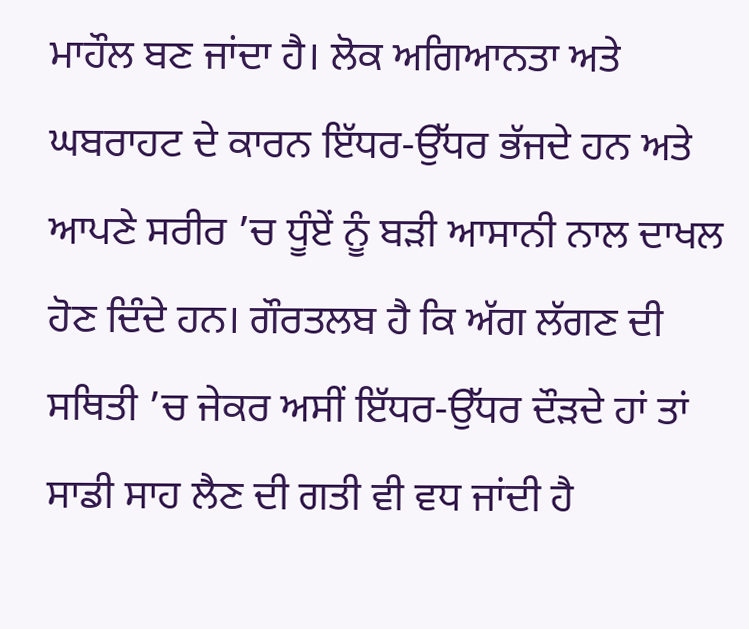ਮਾਹੌਲ ਬਣ ਜਾਂਦਾ ਹੈ। ਲੋਕ ਅਗਿਆਨਤਾ ਅਤੇ ਘਬਰਾਹਟ ਦੇ ਕਾਰਨ ਇੱਧਰ-ਉੱਧਰ ਭੱਜਦੇ ਹਨ ਅਤੇ ਆਪਣੇ ਸਰੀਰ ’ਚ ਧੂੰਏਂ ਨੂੰ ਬੜੀ ਆਸਾਨੀ ਨਾਲ ਦਾਖਲ ਹੋਣ ਦਿੰਦੇ ਹਨ। ਗੌਰਤਲਬ ਹੈ ਕਿ ਅੱਗ ਲੱਗਣ ਦੀ ਸਥਿਤੀ ’ਚ ਜੇਕਰ ਅਸੀਂ ਇੱਧਰ-ਉੱਧਰ ਦੌੜਦੇ ਹਾਂ ਤਾਂ ਸਾਡੀ ਸਾਹ ਲੈਣ ਦੀ ਗਤੀ ਵੀ ਵਧ ਜਾਂਦੀ ਹੈ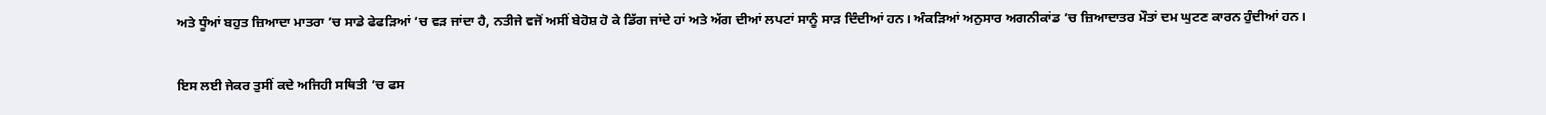ਅਤੇ ਧੂੰਆਂ ਬਹੁਤ ਜ਼ਿਆਦਾ ਮਾਤਰਾ ’ਚ ਸਾਡੇ ਫੇਫੜਿਆਂ ’ਚ ਵੜ ਜਾਂਦਾ ਹੈ, ਨਤੀਜੇ ਵਜੋਂ ਅਸੀਂ ਬੇਹੋਸ਼ ਹੋ ਕੇ ਡਿੱਗ ਜਾਂਦੇ ਹਾਂ ਅਤੇ ਅੱਗ ਦੀਆਂ ਲਪਟਾਂ ਸਾਨੂੰ ਸਾੜ ਦਿੰਦੀਆਂ ਹਨ। ਅੰਕੜਿਆਂ ਅਨੁਸਾਰ ਅਗਨੀਕਾਂਡ ’ਚ ਜ਼ਿਆਦਾਤਰ ਮੌਤਾਂ ਦਮ ਘੁਟਣ ਕਾਰਨ ਹੁੰਦੀਆਂ ਹਨ।

ਇਸ ਲਈ ਜੇਕਰ ਤੁਸੀਂ ਕਦੇ ਅਜਿਹੀ ਸਥਿਤੀ ’ਚ ਫਸ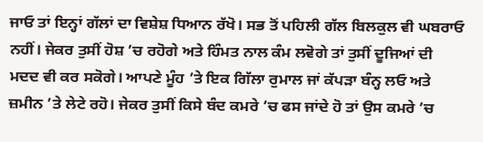ਜਾਓ ਤਾਂ ਇਨ੍ਹਾਂ ਗੱਲਾਂ ਦਾ ਵਿਸ਼ੇਸ਼ ਧਿਆਨ ਰੱਖੋ। ਸਭ ਤੋਂ ਪਹਿਲੀ ਗੱਲ ਬਿਲਕੁਲ ਵੀ ਘਬਰਾਓ ਨਹੀਂ। ਜੇਕਰ ਤੁਸੀਂ ਹੋਸ਼ ’ਚ ਰਹੋਗੇ ਅਤੇ ਹਿੰਮਤ ਨਾਲ ਕੰਮ ਲਵੋਗੇ ਤਾਂ ਤੁਸੀਂ ਦੂਜਿਆਂ ਦੀ ਮਦਦ ਵੀ ਕਰ ਸਕੋਗੇ। ਆਪਣੇ ਮੂੰਹ ’ਤੇ ਇਕ ਗਿੱਲਾ ਰੁਮਾਲ ਜਾਂ ਕੱਪੜਾ ਬੰਨ੍ਹ ਲਓ ਅਤੇ ਜ਼ਮੀਨ ’ਤੇ ਲੇਟੇ ਰਹੋ। ਜੇਕਰ ਤੁਸੀਂ ਕਿਸੇ ਬੰਦ ਕਮਰੇ ’ਚ ਫਸ ਜਾਂਦੇ ਹੋ ਤਾਂ ਉਸ ਕਮਰੇ ’ਚ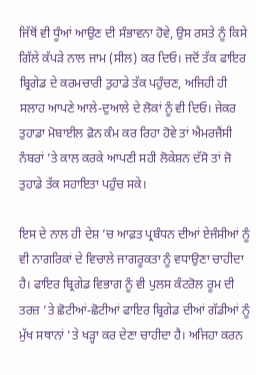ਜਿੱਥੋਂ ਵੀ ਧੂੰਆਂ ਆਉਣ ਦੀ ਸੰਭਾਵਨਾ ਹੋਵੇ, ਉਸ ਰਸਤੇ ਨੂੰ ਕਿਸੇ ਗਿੱਲੇ ਕੱਪੜੇ ਨਾਲ ਜਾਮ (ਸੀਲ) ਕਰ ਦਿਓ। ਜਦੋਂ ਤੱਕ ਫਾਇਰ ਬ੍ਰਿਗੇਡ ਦੇ ਕਰਮਚਾਰੀ ਤੁਹਾਡੇ ਤੱਕ ਪਹੁੰਚਣ, ਅਜਿਹੀ ਹੀ ਸਲਾਹ ਆਪਣੇ ਆਲੇ-ਦੁਆਲੇ ਦੇ ਲੋਕਾਂ ਨੂੰ ਵੀ ਦਿਓ। ਜੇਕਰ ਤੁਹਾਡਾ ਮੋਬਾਈਲ ਫ਼ੋਨ ਕੰਮ ਕਰ ਰਿਹਾ ਹੋਵੇ ਤਾਂ ਐਮਰਜੈਂਸੀ ਨੰਬਰਾਂ ’ਤੇ ਕਾਲ ਕਰਕੇ ਆਪਣੀ ਸਹੀ ਲੋਕੇਸ਼ਨ ਦੱਸੋ ਤਾਂ ਜੋ ਤੁਹਾਡੇ ਤੱਕ ਸਹਾਇਤਾ ਪਹੁੰਚ ਸਕੇ।

ਇਸ ਦੇ ਨਾਲ ਹੀ ਦੇਸ਼ ’ਚ ਆਫ਼ਤ ਪ੍ਰਬੰਧਨ ਦੀਆਂ ਏਜੰਸੀਆਂ ਨੂੰ ਵੀ ਨਾਗਰਿਕਾਂ ਦੇ ਵਿਚਾਲੇ ਜਾਗਰੂਕਤਾ ਨੂੰ ਵਧਾਉਣਾ ਚਾਹੀਦਾ ਹੈ। ਫਾਇਰ ਬ੍ਰਿਗੇਡ ਵਿਭਾਗ ਨੂੰ ਵੀ ਪੁਲਸ ਕੰਟਰੋਲ ਰੂਮ ਦੀ ਤਰਜ਼ ’ਤੇ ਛੋਟੀਆਂ-ਛੋਟੀਆਂ ਫਾਇਰ ਬ੍ਰਿਗੇਡ ਦੀਆਂ ਗੱਡੀਆਂ ਨੂੰ ਮੁੱਖ ਸਥਾਨਾਂ ’ਤੇ ਖੜ੍ਹਾ ਕਰ ਦੇਣਾ ਚਾਹੀਦਾ ਹੈ। ਅਜਿਹਾ ਕਰਨ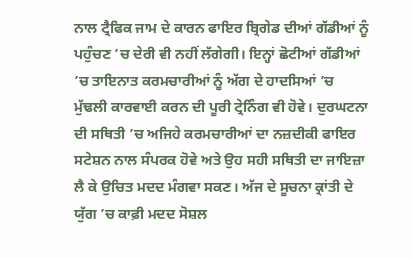ਨਾਲ ਟ੍ਰੈਫਿਕ ਜਾਮ ਦੇ ਕਾਰਨ ਫਾਇਰ ਬ੍ਰਿਗੇਡ ਦੀਆਂ ਗੱਡੀਆਂ ਨੂੰ ਪਹੁੰਚਣ ’ਚ ਦੇਰੀ ਵੀ ਨਹੀਂ ਲੱਗੇਗੀ। ਇਨ੍ਹਾਂ ਛੋਟੀਆਂ ਗੱਡੀਆਂ ’ਚ ਤਾਇਨਾਤ ਕਰਮਚਾਰੀਆਂ ਨੂੰ ਅੱਗ ਦੇ ਹਾਦਸਿਆਂ ’ਚ ਮੁੱਢਲੀ ਕਾਰਵਾਈ ਕਰਨ ਦੀ ਪੂਰੀ ਟ੍ਰੇਨਿੰਗ ਵੀ ਹੋਵੇ। ਦੁਰਘਟਨਾ ਦੀ ਸਥਿਤੀ ’ਚ ਅਜਿਹੇ ਕਰਮਚਾਰੀਆਂ ਦਾ ਨਜ਼ਦੀਕੀ ਫਾਇਰ ਸਟੇਸ਼ਨ ਨਾਲ ਸੰਪਰਕ ਹੋਵੇ ਅਤੇ ਉਹ ਸਹੀ ਸਥਿਤੀ ਦਾ ਜਾਇਜ਼ਾ ਲੈ ਕੇ ਉਚਿਤ ਮਦਦ ਮੰਗਵਾ ਸਕਣ। ਅੱਜ ਦੇ ਸੂਚਨਾ ਕ੍ਰਾਂਤੀ ਦੇ ਯੁੱਗ ’ਚ ਕਾਫ਼ੀ ਮਦਦ ਸੋਸ਼ਲ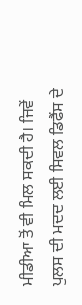ਮੀਡੀਆ ਤੋਂ ਵੀ ਮਿਲ ਸਕਦੀ ਹੈ। ਜਿਵੇਂ ਪੁਲਸ ਦੀ ਮਦਦ ਲਈ ਸਿਵਲ ਡਿਫੈਂਸ ਦੇ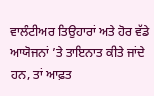ਵਾਲੰਟੀਅਰ ਤਿਉਹਾਰਾਂ ਅਤੇ ਹੋਰ ਵੱਡੇ ਆਯੋਜਨਾਂ ’ਤੇ ਤਾਇਨਾਤ ਕੀਤੇ ਜਾਂਦੇ ਹਨ, ਤਾਂ ਆਫ਼ਤ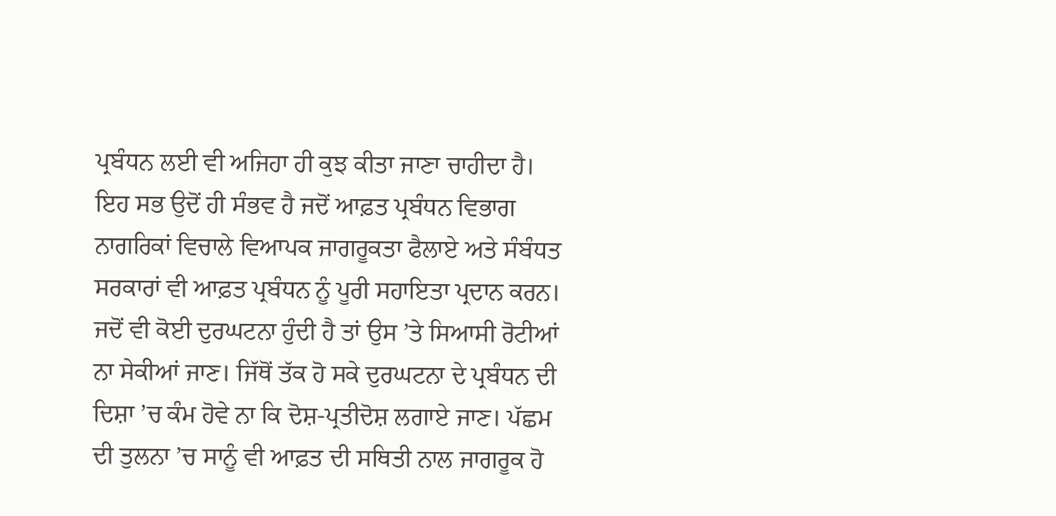ਪ੍ਰਬੰਧਨ ਲਈ ਵੀ ਅਜਿਹਾ ਹੀ ਕੁਝ ਕੀਤਾ ਜਾਣਾ ਚਾਹੀਦਾ ਹੈ। ਇਹ ਸਭ ਉਦੋਂ ਹੀ ਸੰਭਵ ਹੈ ਜਦੋਂ ਆਫ਼ਤ ਪ੍ਰਬੰਧਨ ਵਿਭਾਗ ਨਾਗਰਿਕਾਂ ਵਿਚਾਲੇ ਵਿਆਪਕ ਜਾਗਰੂਕਤਾ ਫੈਲਾਏ ਅਤੇ ਸੰਬੰਧਤ ਸਰਕਾਰਾਂ ਵੀ ਆਫ਼ਤ ਪ੍ਰਬੰਧਨ ਨੂੰ ਪੂਰੀ ਸਹਾਇਤਾ ਪ੍ਰਦਾਨ ਕਰਨ। ਜਦੋਂ ਵੀ ਕੋਈ ਦੁਰਘਟਨਾ ਹੁੰਦੀ ਹੈ ਤਾਂ ਉਸ ’ਤੇ ਸਿਆਸੀ ਰੋਟੀਆਂ ਨਾ ਸੇਕੀਆਂ ਜਾਣ। ਜਿੱਥੋਂ ਤੱਕ ਹੋ ਸਕੇ ਦੁਰਘਟਨਾ ਦੇ ਪ੍ਰਬੰਧਨ ਦੀ ਦਿਸ਼ਾ ’ਚ ਕੰਮ ਹੋਵੇ ਨਾ ਕਿ ਦੋਸ਼-ਪ੍ਰਤੀਦੋਸ਼ ਲਗਾਏ ਜਾਣ। ਪੱਛਮ ਦੀ ਤੁਲਨਾ ’ਚ ਸਾਨੂੰ ਵੀ ਆਫ਼ਤ ਦੀ ਸਥਿਤੀ ਨਾਲ ਜਾਗਰੂਕ ਹੋ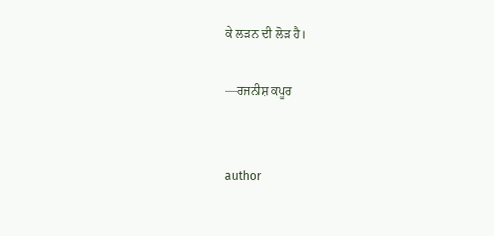ਕੇ ਲੜਨ ਦੀ ਲੋੜ ਹੈ।

—ਰਜਨੀਸ਼ ਕਪੂਰ


author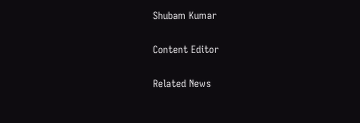Shubam Kumar

Content Editor

Related News